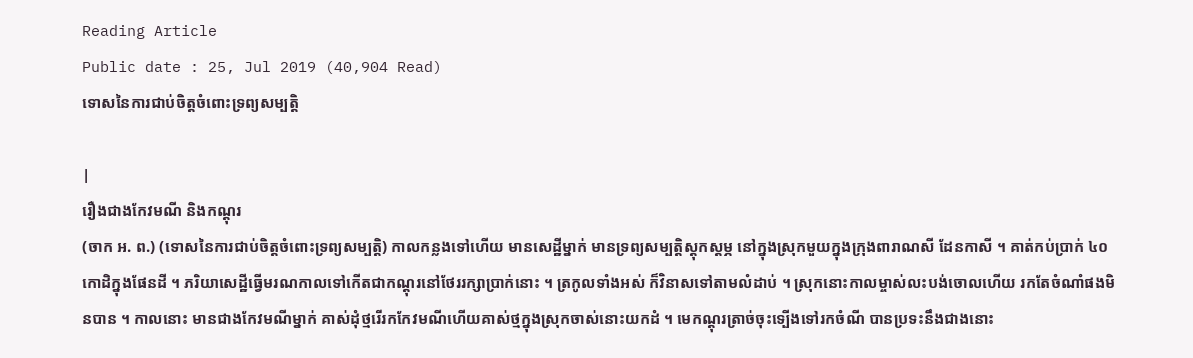Reading Article
Public date : 25, Jul 2019 (40,904 Read)
ទោសនៃការជាប់ចិត្តចំពោះទ្រព្យសម្បត្តិ

|
រឿងជាងកែវមណី និងកណ្តុរ
(ចាក អ. ព.) (ទោសនៃការជាប់ចិត្តចំពោះទ្រព្យសម្បត្តិ) កាលកន្លងទៅហើយ មានសេដ្ឋីម្នាក់ មានទ្រព្យសម្បត្តិស្តុកស្តម្ភ នៅក្នុងស្រុកមួយក្នុងក្រុងពារាណសី ដែនកាសី ។ គាត់កប់ប្រាក់ ៤០ កោដិក្នុងផែនដី ។ ភរិយាសេដ្ឋីធ្វើមរណកាលទៅកើតជាកណ្តុរនៅថែររក្សាប្រាក់នោះ ។ ត្រកូលទាំងអស់ ក៏វិនាសទៅតាមលំដាប់ ។ ស្រុកនោះកាលម្ចាស់លះបង់ចោលហើយ រកតែចំណាំផងមិនបាន ។ កាលនោះ មានជាងកែវមណីម្នាក់ គាស់ដុំថ្មរើរកកែវមណីហើយគាស់ថ្មក្នុងស្រុកចាស់នោះយកដំ ។ មេកណ្តុរត្រាច់ចុះទ្បើងទៅរកចំណី បានប្រទះនឹងជាងនោះ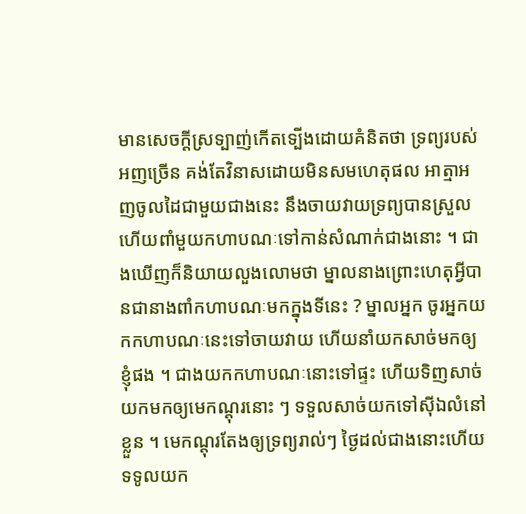មានសេចក្តីស្រទ្បាញ់កើតទ្បើងដោយគំនិតថា ទ្រព្យរបស់អញច្រើន គង់តែវិនាសដោយមិនសមហេតុផល អាត្មាអញចូលដៃជាមួយជាងនេះ នឹងចាយវាយទ្រព្យបានស្រួល ហើយពាំមួយកហាបណៈទៅកាន់សំណាក់ជាងនោះ ។ ជាងឃើញក៏និយាយលួងលោមថា ម្នាលនាងព្រោះហេតុអ្វីបានជានាងពាំកហាបណៈមកក្នុងទីនេះ ? ម្នាលអ្នក ចូរអ្នកយកកហាបណៈនេះទៅចាយវាយ ហើយនាំយកសាច់មកឲ្យខ្ញុំផង ។ ជាងយកកហាបណៈនោះទៅផ្ទះ ហើយទិញសាច់យកមកឲ្យមេកណ្តុរនោះ ៗ ទទួលសាច់យកទៅស៊ីឯលំនៅខ្លួន ។ មេកណ្តុរតែងឲ្យទ្រព្យរាល់ៗ ថ្ងៃដល់ជាងនោះហើយទទូលយក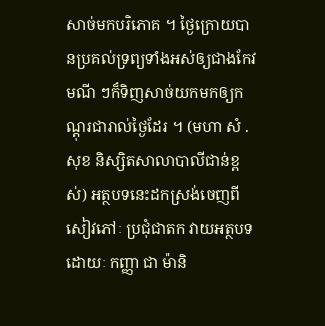សាច់មកបរិភោគ ។ ថ្ងៃក្រោយបានប្រគល់ទ្រព្យទាំងអស់ឲ្យជាងកែវមណី ៗក៏ទិញសាច់យកមកឲ្យកណ្តុរជារាល់ថ្ងៃដែរ ។ (មហា សំ .សុខ និស្សិតសាលាបាលីជាន់ខ្ពស់) អត្ថបទនេះដកស្រង់ចេញពីសៀវភៅៈ ប្រជុំជាតក វាយអត្ថបទដោយៈ កញ្ញា ជា ម៉ានិ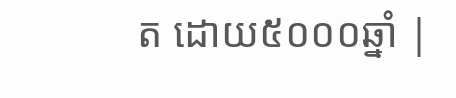ត ដោយ៥០០០ឆ្នាំ |